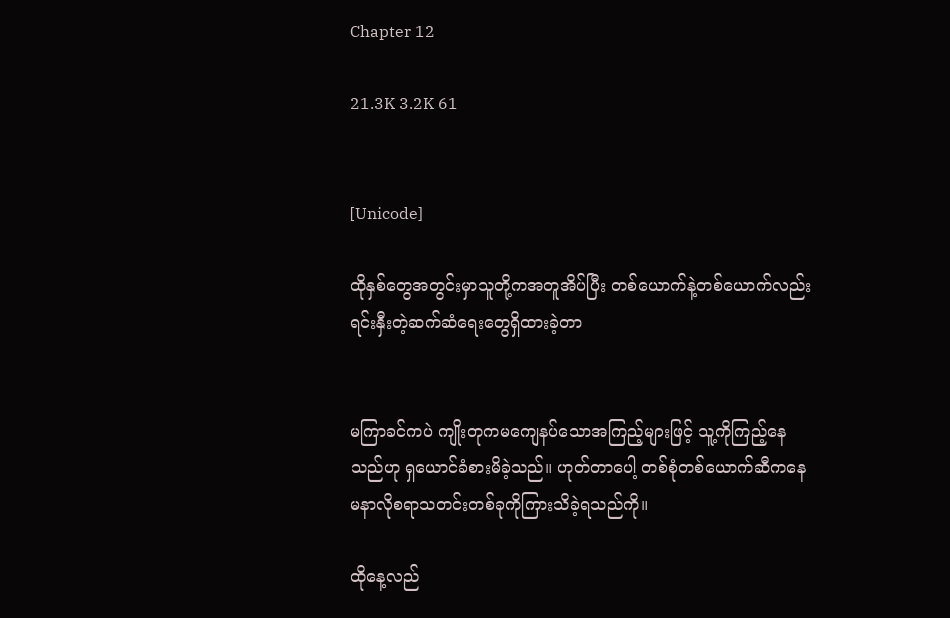Chapter 12

21.3K 3.2K 61


[Unicode]

ထိုနှစ်တွေအတွင်းမှာသူတို့ကအတူအိပ်ပြီး တစ်ယောက်နဲ့တစ်ယောက်လည်းရင်းနှီးတဲ့ဆက်ဆံရေးတွေရှိထားခဲ့တာ


မကြာခင်ကပဲ ကျိုးတုကမကျေနပ်သောအကြည့်များဖြင့် သူ့ကိုကြည့်နေသည်ဟု ရှယောင်ခံစားမိခဲ့သည်။ ဟုတ်တာပေါ့ တစ်စုံတစ်ယောက်ဆီကနေ မနာလိုစရာသတင်းတစ်ခုကိုကြားသိခဲ့ရသည်ကို။

ထိုနေ့လည်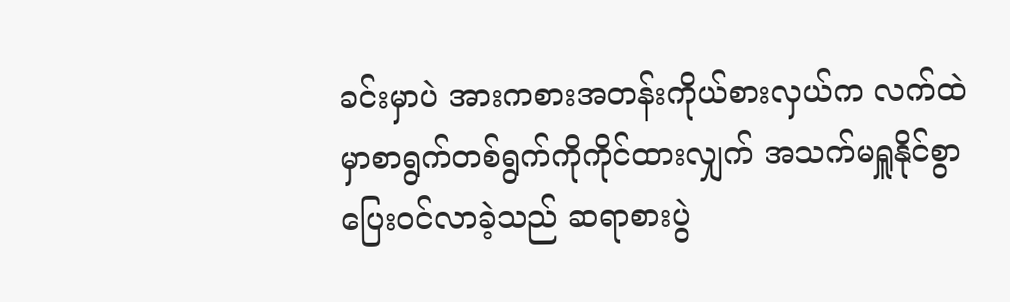ခင်းမှာပဲ အားကစားအတန်းကိုယ်စားလှယ်က လက်ထဲမှာစာရွက်တစ်ရွက်ကိုကိုင်ထားလျှက် အသက်မရှူနိုင်စွာပြေးဝင်လာခဲ့သည် ဆရာစားပွဲ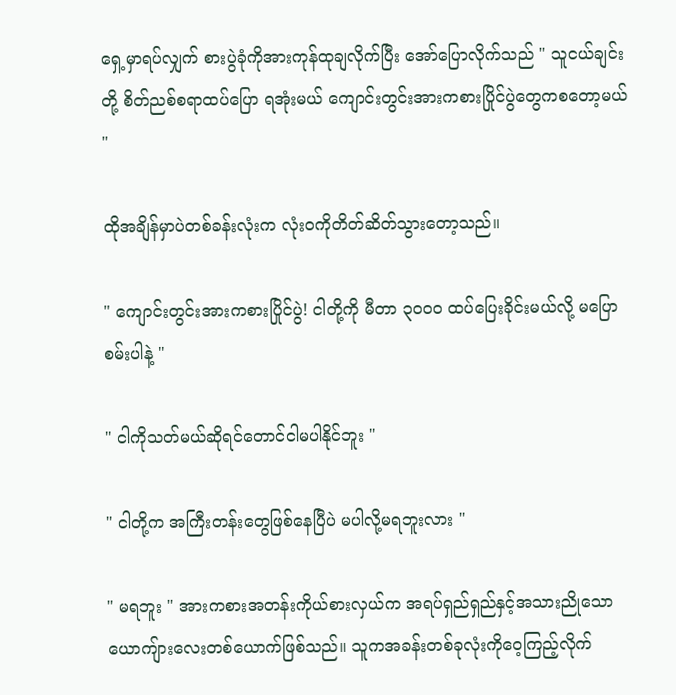ရှေ့မှာရပ်လျှက် စားပွဲခုံကိုအားကုန်ထုချလိုက်ပြီး အော်ပြောလိုက်သည် " သူငယ်ချင်းတို့ စိတ်ညစ်စရာထပ်ပြော ရအုံးမယ် ကျောင်းတွင်းအားကစားပြိုင်ပွဲတွေကစတော့မယ် "

ထိုအချိန်မှာပဲတစ်ခန်းလုံးက လုံးဝကိုတိတ်ဆိတ်သွားတော့သည်။

" ကျောင်းတွင်းအားကစားပြိုင်ပွဲ! ငါတို့ကို မီတာ ၃၀၀၀ ထပ်ပြေးခိုင်းမယ်လို့ မပြောစမ်းပါနဲ့ "

" ငါကိုသတ်မယ်ဆိုရင်တောင်ငါမပါနိုင်ဘူး "

" ငါတို့က အကြီးတန်းတွေဖြစ်နေပြီပဲ မပါလို့မရဘူးလား "

" မရဘူး " အားကစားအတန်းကိုယ်စားလှယ်က အရပ်ရှည်ရှည်နှင့်အသားညိုသောယောကျ်ားလေးတစ်ယောက်ဖြစ်သည်။ သူကအခန်းတစ်ခုလုံးကိုဝေ့ကြည့်လိုက်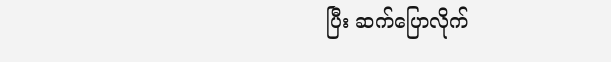ပြီး ဆက်ပြောလိုက်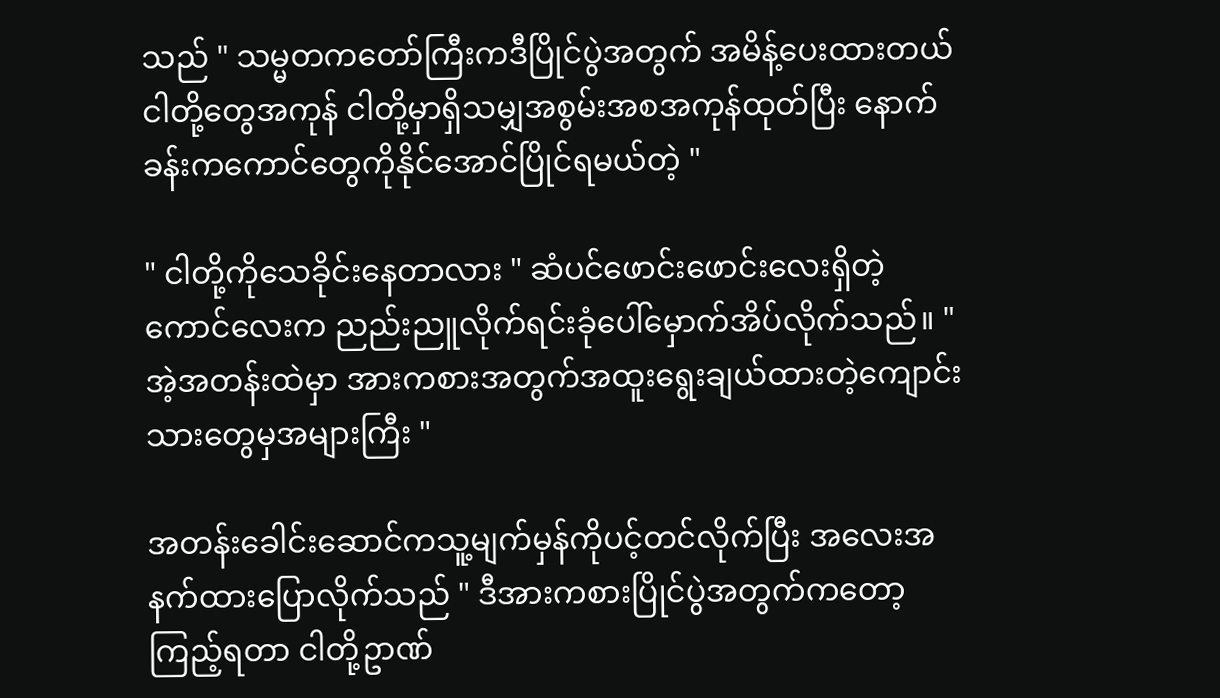သည် " သမ္မတကတော်ကြီးကဒီပြိုင်ပွဲအတွက် အမိန့်ပေးထားတယ် ငါတို့တွေအကုန် ငါတို့မှာရှိသမျှအစွမ်းအစအကုန်ထုတ်ပြီး နောက်ခန်းကကောင်တွေကိုနိုင်အောင်ပြိုင်ရမယ်တဲ့ "

" ငါတို့ကိုသေခိုင်းနေတာလား " ဆံပင်ဖောင်းဖောင်းလေးရှိတဲ့ကောင်လေးက ညည်းညူလိုက်ရင်းခုံပေါ်မှောက်အိပ်လိုက်သည်။ " အဲ့အတန်းထဲမှာ အားကစားအတွက်အထူးရွေးချယ်ထားတဲ့ကျောင်းသားတွေမှအများကြီး "

အတန်းခေါင်းဆောင်ကသူ့မျက်မှန်ကိုပင့်တင်လိုက်ပြီး အလေးအနက်ထားပြောလိုက်သည် " ဒီအားကစားပြိုင်ပွဲအတွက်ကတော့ ကြည့်ရတာ ငါတို့ဥာဏ်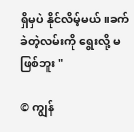ရှိမှပဲ နိုင်လိမ့်မယ်။ခက်ခဲတဲ့လမ်းကို ရွေးလို့ မဖြစ်ဘူး "

© ကျွန်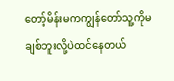တော့်မိန်းမကကျွန်တော်သူ့ကိုမချစ်ဘူးလို့ပဲထင်နေတယ်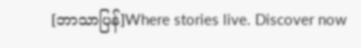[ဘာသာပြန်]Where stories live. Discover now